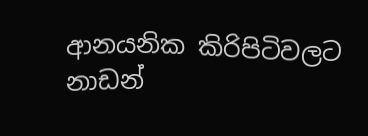ආනයනික කිරිපිටිවලට නාඩන්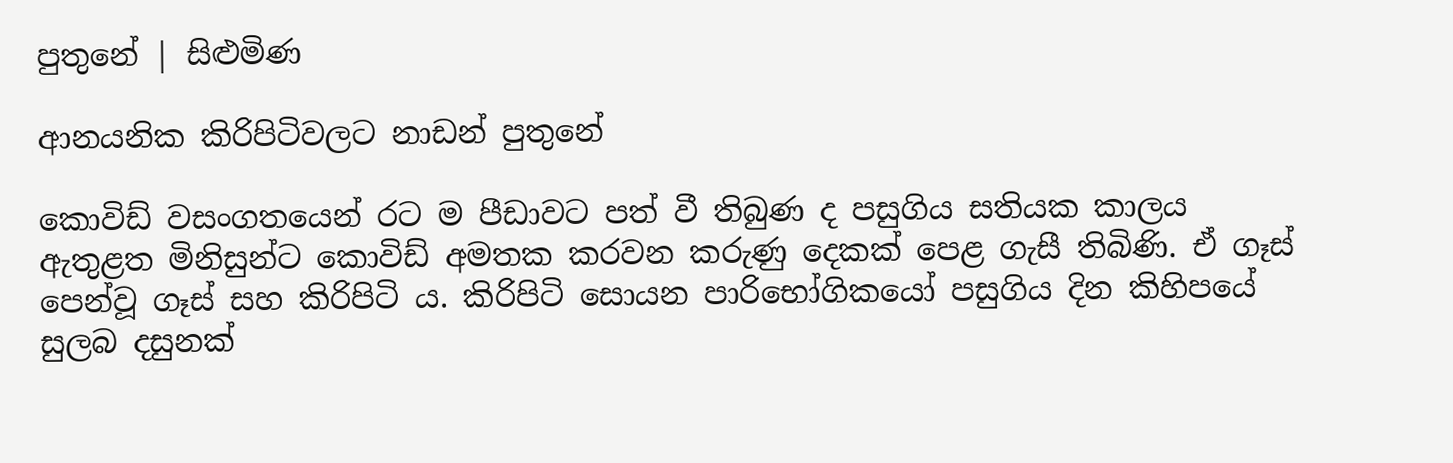පුතුනේ | සිළුමිණ

ආනයනික කිරිපිටිවලට නාඩන් පුතුනේ

කොවිඩ් වසංගතයෙන් රට ම පීඩාවට පත් වී තිබුණ ද පසුගිය සතියක කාලය ඇතුළත මිනිසුන්ට කොවිඩ් අමතක කරවන කරුණු දෙකක් පෙළ ගැසී තිබිණි. ඒ ගෑස් පෙන්වූ ගෑස් සහ කිරිපිටි ය. කිරිපිටි සොයන පාරිභෝගිකයෝ පසුගිය දින කිහිපයේ සුලබ දසුනක්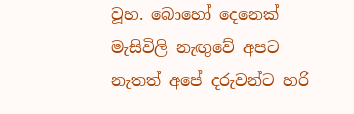වූහ. බොහෝ දෙනෙක් මැසිවිලි නැඟුවේ අපට නැතත් අපේ දරුවන්ට හරි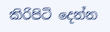කිරිපිටි දෙන්න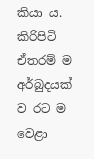කියා ය. කිරිපිටි ඒතරම් ම අර්බුදයක් ව රට ම වෙළා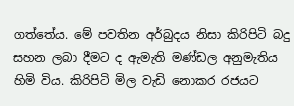ගත්තේය. මේ පවතින අර්බුදය නිසා කිරිපිටි බදු සහන ලබා දීමට ද ඇමැති මණ්ඩල අනුමැතිය හිමි විය. කිරිපිටි මිල වැඩි නොකර රජයට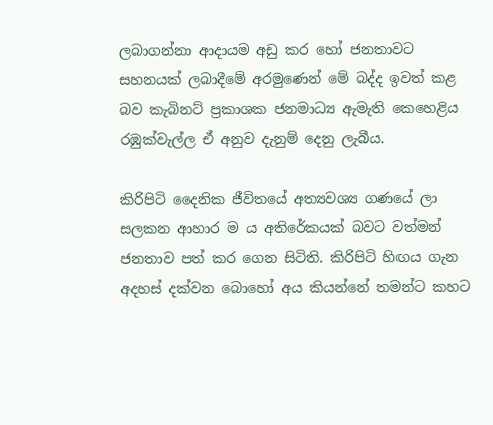ලබාගන්නා ආදායම අඩු කර හෝ ජනතාවට සහනයක් ලබාදීමේ අරමුණෙන් මේ බද්ද ඉවත් කළ බව කැබිනට් ප්‍රකාශක ජනමාධ්‍ය ඇමැති කෙහෙළිය රඹුක්වැල්ල ඒ අනුව දැනුම් දෙනු ලැබීය.

කිරිපිටි දෛනික ජීවිතයේ අත්‍යවශ්‍ය ගණයේ ලා සලකන ආහාර ම ය අතිරේකයක් බවට වත්මන් ජනතාව පත් කර ගෙන සිටිති. කිරිපිටි හිඟය ගැන අදහස් දක්වන බොහෝ අය කියන්නේ තමන්ට කහට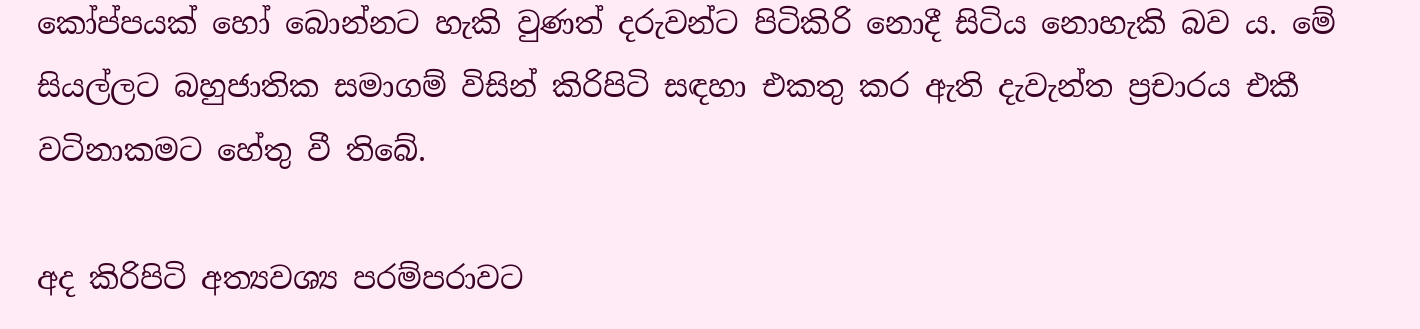කෝප්පයක් හෝ බොන්නට හැකි වුණත් දරුවන්ට පිටිකිරි නොදී සිටිය නොහැකි බව ය. මේ සියල්ලට බහුජාතික සමාගම් විසින් කිරිපිටි සඳහා එකතු කර ඇති දැවැන්ත ප්‍රචාරය එකී වටිනාකමට හේතු වී තිබේ.

අද කිරිපිටි අත්‍යවශ්‍ය පරම්පරාවට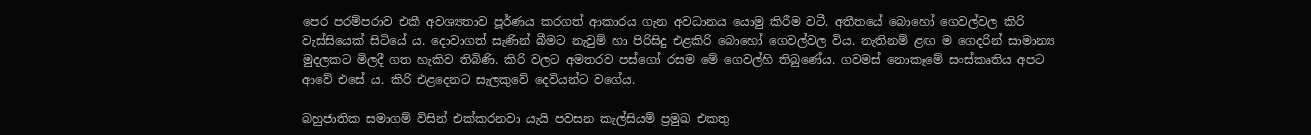පෙර පරම්පරාව එකී අවශ්‍යතාව පූර්ණය කරගත් ආකාරය ගැන අවධානය යොමු කිරීම වටී. අතීතයේ බොහෝ ගෙවල්වල කිරි වැස්සියෙක් සිටියේ ය. දොවාගත් සැණින් බීමට නැවුම් හා පිරිසිදු එළකිරි බොහෝ ගෙවල්වල විය. නැතිනම් ළඟ ම ගෙදරින් සාමාන්‍ය මුදලකට මිලදී ගත හැකිව තිබිණි. කිරි වලට අමතරව පස්ගෝ රසම මේ ගෙවල්හි තිබුණේය. ගවමස් නොකෑමේ සංස්කෘතිය අපට ආවේ එසේ ය. කිරි එළදෙනට සැලකුවේ දෙවියන්ට වගේය.

බහුජාතික සමාගම් විසින් එක්කරනවා යැයි පවසන කැල්සියම් ප්‍රමුඛ එකතු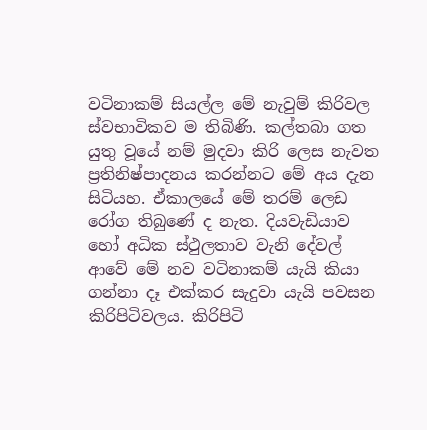වටිනාකම් සියල්ල මේ නැවුම් කිරිවල ස්වභාවිකව ම තිබිණි. කල්තබා ගත යුතු වූයේ නම් මුදවා කිරි ලෙස නැවත ප්‍රතිනිෂ්පාදනය කරන්නට මේ අය දැන සිටියහ. ඒකාලයේ මේ තරම් ලෙඩ රෝග තිබුණේ ද නැත. දියවැඩියාව හෝ අධික ස්ථුලතාව වැනි දේවල් ආවේ මේ නව වටිනාකම් යැයි කියා ගන්නා දෑ එක්කර සැදුවා යැයි පවසන කිරිපිටිවලය. කිරිපිටි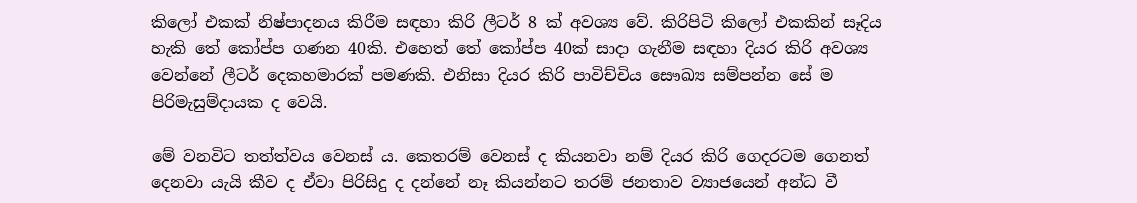කිලෝ එකක් නිෂ්පාදනය කිරීම සඳහා කිරි ලීටර් 8 ක් අවශ්‍ය වේ. කිරිපිටි කිලෝ එකකින් සෑදිය හැකි තේ කෝප්ප ගණන 40කි. එහෙත් තේ කෝප්ප 40ක් සාදා ගැනීම සඳහා දියර කිරි අවශ්‍ය වෙන්නේ ලීටර් දෙකහමාරක් පමණකි. එනිසා දියර කිරි පාවිච්චිය සෞඛ්‍ය සම්පන්න සේ ම පිරිමැසුම්දායක ද වෙයි.

මේ වනවිට තත්ත්වය වෙනස් ය. කෙතරම් වෙනස් ද කියනවා නම් දියර කිරි ගෙදරටම ගෙනත් දෙනවා යැයි කීව ද ඒවා පිරිසිදු ද දන්නේ නෑ කියන්නට තරම් ජනතාව ව්‍යාජයෙන් අන්ධ වී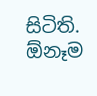සිටිති. ඕනෑම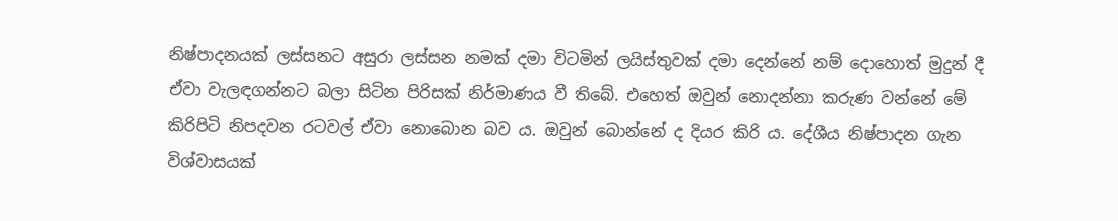නිෂ්පාදනයක් ලස්සනට අසුරා ලස්සන නමක් දමා විටමින් ලයිස්තුවක් දමා දෙන්නේ නම් දොහොත් මුදුන් දී ඒවා වැලඳගන්නට බලා සිටින පිරිසක් නිර්මාණය වී තිබේ. එහෙත් ඔවුන් නොදන්නා කරුණ වන්නේ මේ කිරිපිටි නිපදවන රටවල් ඒවා නොබොන බව ය. ඔවුන් බොන්නේ ද දියර කිරි ය. දේශීය නිෂ්පාදන ගැන විශ්වාසයක්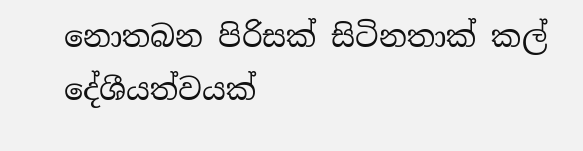නොතබන පිරිසක් සිටිනතාක් කල් දේශීයත්වයක්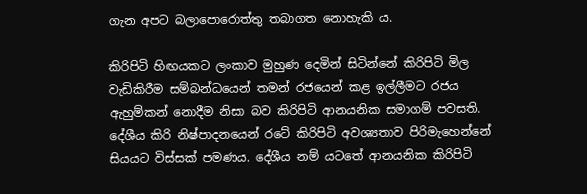ගැන අපට බලාපොරොත්තු තබාගත නොහැකි ය.

කිරිපිටි හිඟයකට ලංකාව මුහුණ දෙමින් සිටින්නේ කිරිපිටි මිල වැඩිකිරීම සම්බන්ධයෙන් තමන් රජයෙන් කළ ඉල්ලීමට රජය ඇහුම්කන් නොදීම නිසා බව කිරිපිටි ආනයනික සමාගම් පවසති. දේශීය කිරි නිෂ්පාදනයෙන් රටේ කිරිපිටි අවශ්‍යතාව පිරිමැහෙන්නේ සියයට විස්සක් පමණය. දේශීය නම් යටතේ ආනයනික කිරිපිටි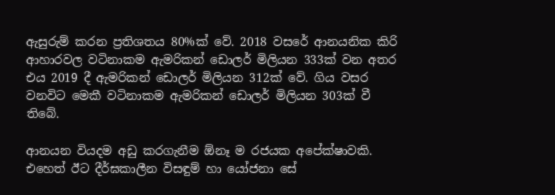ඇසුරුම් කරන ප්‍රතිශතය 80%ක් වේ. 2018 වසරේ ආනයනික කිරි ආහාරවල වටිනාකම ඇමරිකන් ඩොලර් මිලියන 333ක් වන අතර එය 2019 දී ඇමරිකන් ඩොලර් මිලියන 312ක් වේ. ගිය වසර වනවිට මෙකී වටිනාකම ඇමරිකන් ඩොලර් මිලියන 303ක් වී තිබේ.

ආනයන වියදම අඩු කරගැනීම ඕනෑ ම රජයක අපේක්ෂාවකි. එහෙත් ඊට දීර්ඝකාලීන විසඳුම් හා යෝජනා සේ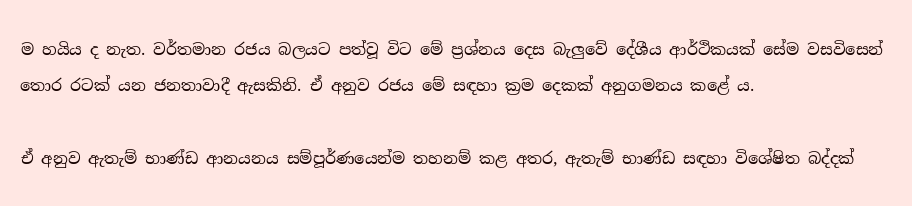ම හයිය ද නැත. වර්තමාන රජය බලයට පත්වූ විට මේ ප්‍රශ්නය දෙස බැලුවේ දේශීය ආර්ථිකයක් සේම වසවිසෙන් තොර රටක් යන ජනතාවාදී ඇසකිනි. ඒ අනුව රජය මේ සඳහා ක්‍රම දෙකක් අනුගමනය කළේ ය.

ඒ අනුව ඇතැම් භාණ්ඩ ආනයනය සම්පූර්ණයෙන්ම තහනම් කළ අතර, ඇතැම් භාණ්ඩ සඳහා විශේෂිත බද්දක්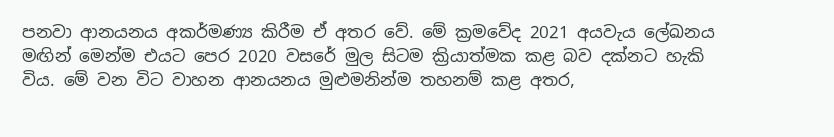පනවා ආනයනය අකර්මණ්‍ය කිරීම ඒ අතර වේ. මේ ක්‍රමවේද 2021 අයවැය ලේඛනය මඟින් මෙන්ම එයට පෙර 2020 වසරේ මුල සිටම ක්‍රියාත්මක කළ බව දක්නට හැකි විය. මේ වන විට වාහන ආනයනය මුළුමනින්ම තහනම් කළ අතර,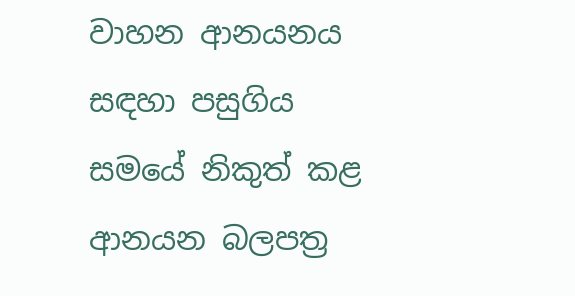වාහන ආනයනය සඳහා පසුගිය සමයේ නිකුත් කළ ආනයන බලපත්‍ර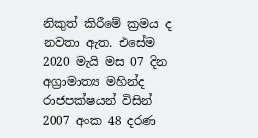නිකුත් කිරීමේ ක්‍රමය ද නවතා ඇත. එසේම 2020 මැයි මස 07 දින අග්‍රාමාත්‍ය මහින්ද රාජපක්ෂයන් විසින් 2007 අංක 48 දරණ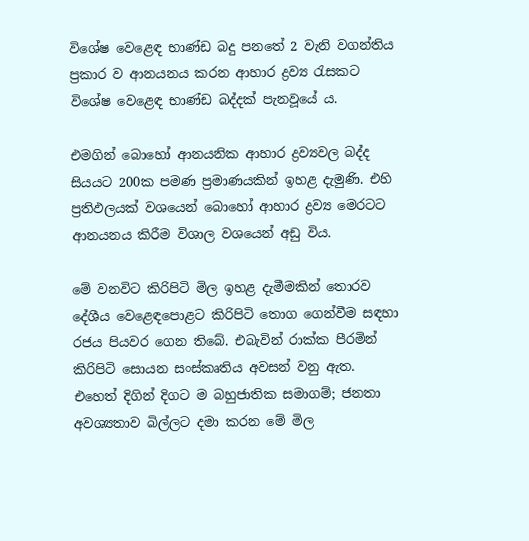විශේෂ වෙළෙඳ භාණ්ඩ බදු පනතේ 2 වැනි වගන්තිය ප්‍රකාර ව ආනයනය කරන ආහාර ද්‍රව්‍ය රැසකට විශේෂ වෙළෙඳ භාණ්ඩ බද්දක් පැනවූයේ ය.

එමගින් බොහෝ ආනයනික ආහාර ද්‍රව්‍යවල බද්ද සියයට 200ක පමණ ප්‍රමාණයකින් ඉහළ දැමුණි. එහි ප්‍රතිඵලයක් වශයෙන් බොහෝ ආහාර ද්‍රව්‍ය මෙරටට ආනයනය කිරීම විශාල වශයෙන් අඩු විය.

මේ වනවිට කිරිපිටි මිල ඉහළ දැමීමකින් තොරව දේශීය වෙළෙඳපොළට කිරිපිටි තොග ගෙන්වීම සඳහා රජය පියවර ගෙන තිබේ. එබැවින් රාක්ක පීරමින් කිරිපිටි සොයන සංස්කෘතිය අවසන් වනු ඇත. එහෙත් දිගින් දිගට ම බහුජාතික සමාගම්; ජනතා අවශ්‍යතාව බිල්ලට දමා කරන මේ මිල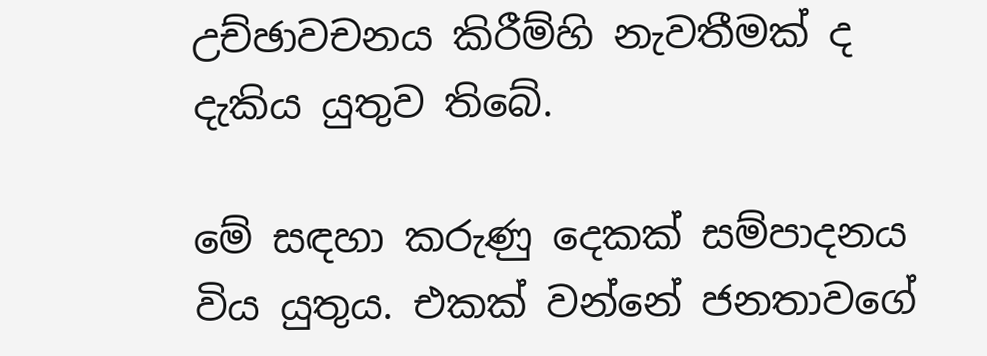උච්ඡාවචනය කිරීම්හි නැවතීමක් ද දැකිය යුතුව තිබේ.

මේ සඳහා කරුණු දෙකක් සම්පාදනය විය යුතුය. එකක් වන්නේ ජනතාවගේ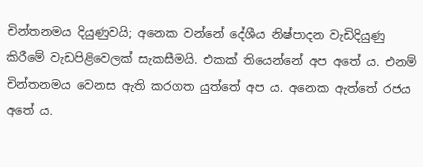චින්තනමය දියුණුවයි; අනෙක වන්නේ දේශීය නිෂ්පාදන වැඩිදියුණු කිරීමේ වැඩපිළිවෙලක් සැකසීමයි. එකක් තියෙන්නේ අප අතේ ය. එනම් චින්තනමය වෙනස ඇති කරගත යුත්තේ අප ය. අනෙක ඇත්තේ රජය අතේ ය.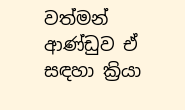වත්මන් ආණ්ඩුව ඒ සඳහා ක්‍රියා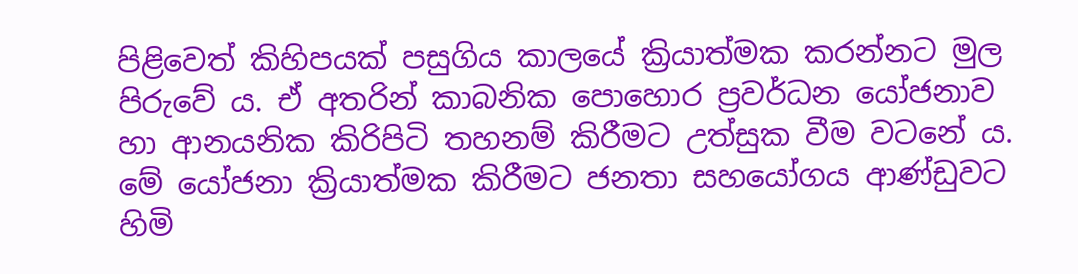පිළිවෙත් කිහිපයක් පසුගිය කාලයේ ක්‍රියාත්මක කරන්නට මුල පිරුවේ ය. ඒ අතරින් කාබනික පොහොර ප්‍රවර්ධන යෝජනාව හා ආනයනික කිරිපිටි තහනම් කිරීමට උත්සුක වීම වටනේ ය. මේ යෝජනා ක්‍රියාත්මක කිරීමට ජනතා සහයෝගය ආණ්ඩුවට හිමි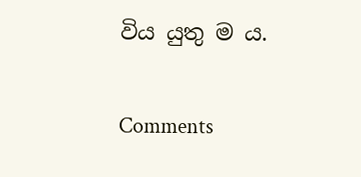විය යුතු ම ය.

Comments